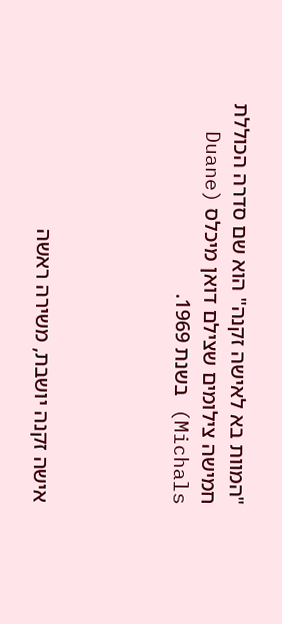"המוות בא לאישה זקנה" הוא שם סדרה הכוללת חמישה צילומים שצילם דואן מיכלס (Duane Michals) בשנת 1969.




אישה זקנה יושבת, משירה ראשה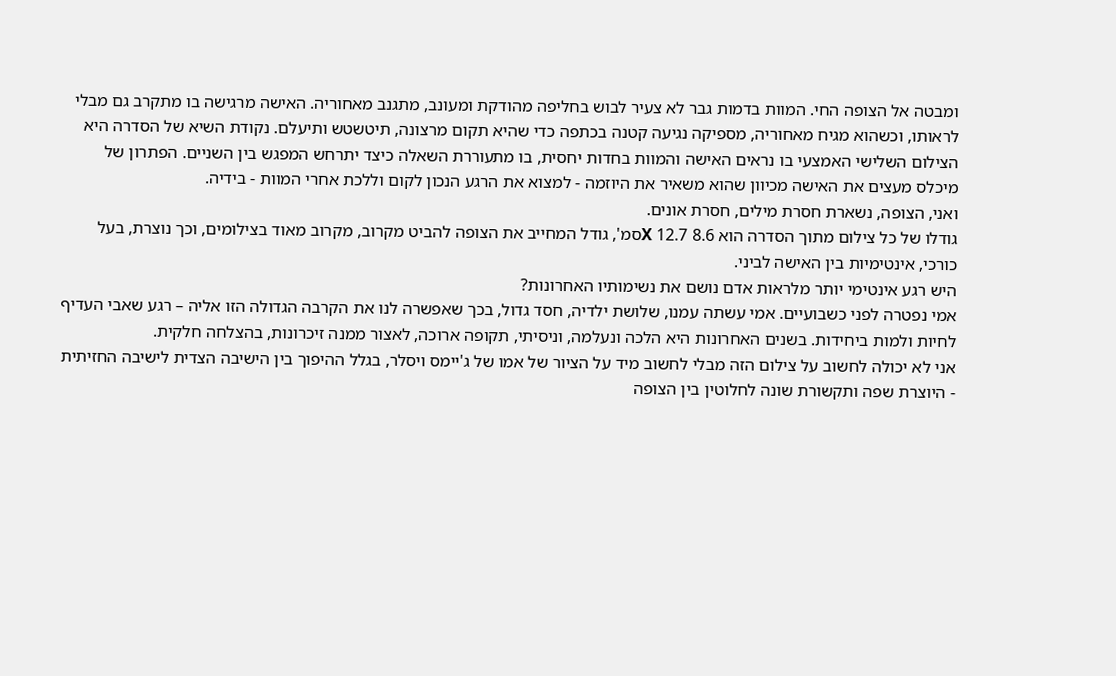ומבטה אל הצופה החי. המוות בדמות גבר לא צעיר לבוש בחליפה מהודקת ומעונב, מתגנב מאחוריה. האישה מרגישה בו מתקרב גם מבלי לראותו, וכשהוא מגיח מאחוריה, מספיקה נגיעה קטנה בכתפה כדי שהיא תקום מרצונה, תיטשטש ותיעלם. נקודת השיא של הסדרה היא הצילום השלישי האמצעי בו נראים האישה והמוות בחדות יחסית, בו מתעוררת השאלה כיצד יתרחש המפגש בין השניים. הפתרון של מיכלס מעצים את האישה מכיוון שהוא משאיר את היוזמה - למצוא את הרגע הנכון לקום וללכת אחרי המוות - בידיה.
ואני, הצופה, נשארת חסרת מילים, חסרת אונים.
גודלו של כל צילום מתוך הסדרה הוא 8.6 X 12.7סמ', גודל המחייב את הצופה להביט מקרוב, מקרוב מאוד בצילומים, וכך נוצרת, בעל כורכי, אינטימיות בין האישה לביני.
היש רגע אינטימי יותר מלראות אדם נושם את נשימותיו האחרונות?
אמי נפטרה לפני כשבועיים. אמי עשתה עמנו, שלושת ילדיה, חסד גדול, בכך שאפשרה לנו את הקרבה הגדולה הזו אליה – רגע שאבי העדיף לחיות ולמות ביחידות. בשנים האחרונות היא הלכה ונעלמה, וניסיתי, תקופה ארוכה, לאצור ממנה זיכרונות, בהצלחה חלקית.
אני לא יכולה לחשוב על צילום הזה מבלי לחשוב מיד על הציור של אמו של ג'יימס ויסלר, בגלל ההיפוך בין הישיבה הצדית לישיבה החזיתית - היוצרת שפה ותקשורת שונה לחלוטין בין הצופה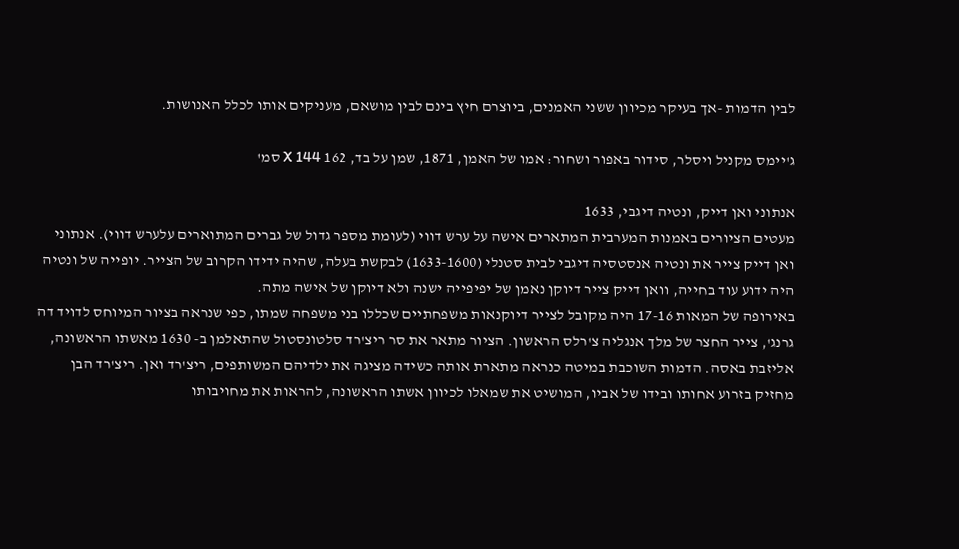לבין הדמות -אך בעיקר מכיוון ששני האמנים, ביוצרם חיץ בינם לבין מושאם, מעניקים אותו לכלל האנושות.

ג'יימס מקניל ויסלר, סידור באפור ושחור: אמו של האמן, 1871, שמן על בד, 162 X 144 סמ'

אנתוני ואן דייק, ונטיה דיגבי, 1633
מעטים הציורים באמנות המערבית המתארים אישה על ערש דווי (לעומת מספר גדול של גברים המתוארים עלערש דווי). אנתוני ואן דייק צייר את ונטיה אנסטסיה דיגבי לבית סטנלי (1633-1600) לבקשת בעלה, שהיה ידידו הקרוב של הצייר. יופייה של ונטיה היה ידוע עוד בחייה, וואן דייק צייר דיוקן נאמן של יפיפייה ישנה ולא דיוקן של אישה מתה.
באירופה של המאות 17-16 היה מקובל לצייר דיוקנאות משפחתיים שכללו בני משפחה שמתו, כפי שנראה בציור המיוחס לדויד דה גרנג', צייר החצר של מלך אנגליה צ'רלס הראשון. הציור מתאר את סר ריצ'רד סלטונסטול שהתאלמן ב- 1630 מאשתו הראשונה, אליזבת באסה. הדמות השוכבת במיטה כנראה מתארת אותה כשידה מציגה את ילדיהם המשותפים, ריצ'רד ואן. ריצ'רד הבן מחזיק בזרוע אחותו ובידו של אביו, המושיט את שמאלו לכיוון אשתו הראשונה, להראות את מחויבותו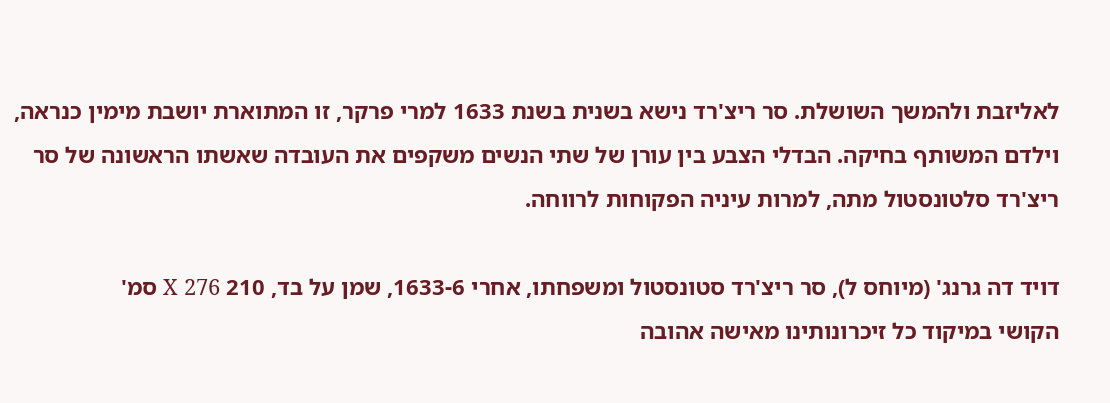לאליזבת ולהמשך השושלת. סר ריצ'רד נישא בשנית בשנת 1633 למרי פרקר, זו המתוארת יושבת מימין כנראה, וילדם המשותף בחיקה. הבדלי הצבע בין עורן של שתי הנשים משקפים את העובדה שאשתו הראשונה של סר ריצ'רד סלטונסטול מתה, למרות עיניה הפקוחות לרווחה.

דויד דה גרנג' (מיוחס ל), סר ריצ'רד סטונסטול ומשפחתו, אחרי 1633-6, שמן על בד, 210 X 276 סמ'
הקושי במיקוד כל זיכרונותינו מאישה אהובה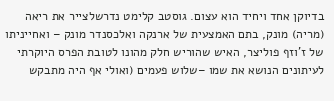בדיוקן אחד ויחיד הוא עצום. גוסטב קלימט נדרשלצייר את ריאה (מריה) מונק, בתם האמצעית של ארנקה ואלכסנדר מונק – ואחייניתו של ז'וזף פוליצר, האיש שהוריש חלק מהונו לטובת הפרס היוקרתי לעיתונים הנושא את שמו –שלוש פעמים (ואולי אף היה מתבקש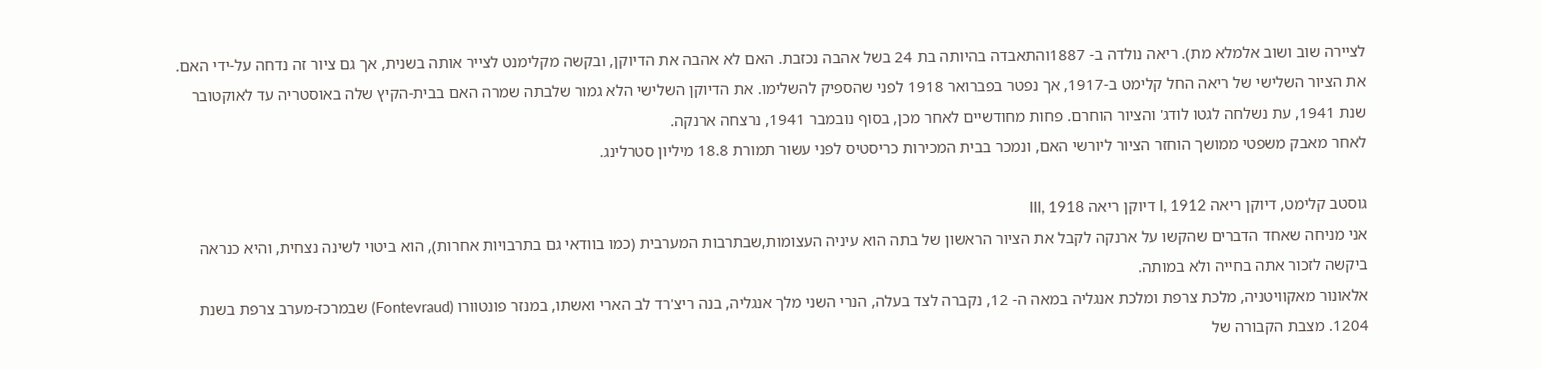לציירה שוב ושוב אלמלא מת). ריאה נולדה ב- 1887והתאבדה בהיותה בת 24 בשל אהבה נכזבת. האם לא אהבה את הדיוקן, ובקשה מקלימנט לצייר אותה בשנית, אך גם ציור זה נדחה על-ידי האם. את הציור השלישי של ריאה החל קלימט ב-1917, אך נפטר בפברואר 1918 לפני שהספיק להשלימו. את הדיוקן השלישי הלא גמור שלבתה שמרה האם בבית-הקיץ שלה באוסטריה עד לאוקטובר שנת 1941, עת נשלחה לגטו לודג' והציור הוחרם. פחות מחודשיים לאחר מכן, בסוף נובמבר 1941, נרצחה ארנקה.
לאחר מאבק משפטי ממושך הוחזר הציור ליורשי האם, ונמכר בבית המכירות כריסטיס לפני עשור תמורת 18.8 מיליון סטרלינג.

גוסטב קלימט, דיוקן ריאה I, 1912 דיוקן ריאה III, 1918
אני מניחה שאחד הדברים שהקשו על ארנקה לקבל את הציור הראשון של בתה הוא עיניה העצומות,שבתרבות המערבית (כמו בוודאי גם בתרבויות אחרות), הוא ביטוי לשינה נצחית, והיא כנראה ביקשה לזכור אתה בחייה ולא במותה.
אלאונור מאקוויטניה, מלכת צרפת ומלכת אנגליה במאה ה- 12, נקברה לצד בעלה, הנרי השני מלך אנגליה, בנה ריצ'רד לב הארי ואשתו, במנזר פונטוורו (Fontevraud) שבמרכז-מערב צרפת בשנת 1204. מצבת הקבורה של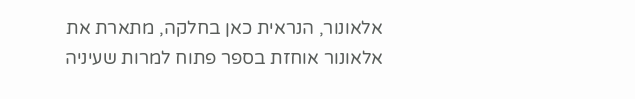אלאונור, הנראית כאן בחלקה, מתארת את אלאונור אוחזת בספר פתוח למרות שעיניה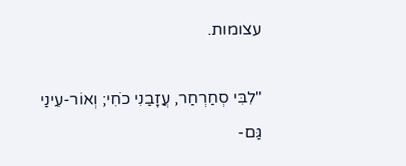עצומות.

"לִבִּי סְחַרְחַר, עֲזָבַנִי כֹחִי; וְאוֹר-עֵינַי גַּם-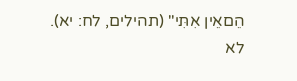הֵםאֵין אִתִּי" (תהילים, לח: יא).
לא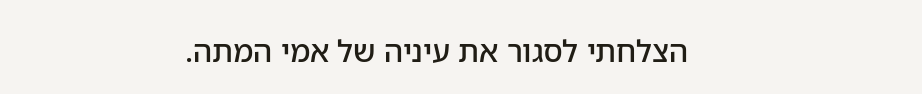הצלחתי לסגור את עיניה של אמי המתה.